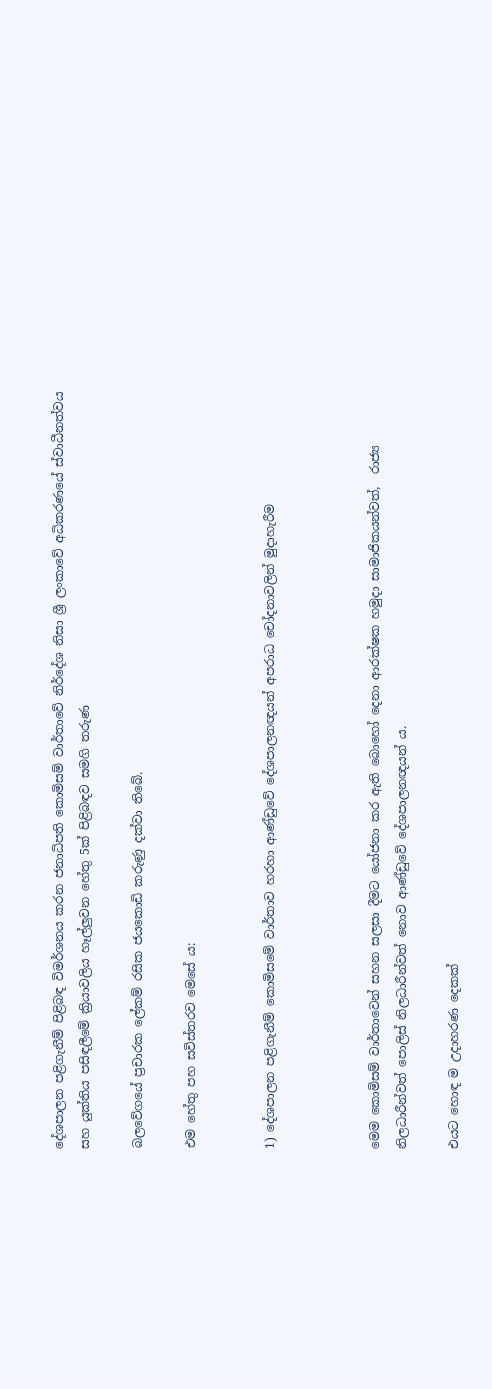දේශපාලන පළිගැනීම් පිළිබඳ විමර්ශනය කරන ජනාධිපති කොමිසම් වාර්තාවේ නිර්දේශ නිසා ශ්‍රී ලංකාවේ අධිකරණයේ ස්වාධීනත්වය සහ යුක්තිය පසිඳලීමේ ක්‍රියාවලිය හෑල්ලුවන හේතු 5ක් පිළිබඳව සමගි තරුණ

බලවේගයේ ප්‍රචාරක ලේකම් රසික ජයකොඩි කරුණු දක්වා තිබේ.

එම හේතු පහ සවිස්තරව මෙසේ ය:


1) දේශපාලන පළිගැනීම් කොමිසමේ වාර්තාව හරහා ආණ්ඩුවේ දේශපාලනඥයන් අපරාධ චෝදනාවලින් මුදාහැරීම



මෙම කොමිසම් වාර්තාවෙන් සහන සලසා දීමට යෝජනා කර ඇති බොහෝ දෙනා ආරක්ෂක හමුදා සාමාජිකයන්වත්,  රාජ්‍ය නිලධාරීන්වත් පොලිස් නිලධාරීන්වත් නොව ආණ්ඩුවේ දේශපාලනඥයන් ය.

එයට හොඳ ම උදාහරණ දෙකක්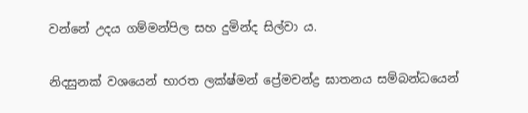වන්නේ උදය ගම්මන්පිල සහ දුමින්ද සිල්වා ය.

නිදසුනක් වශයෙන් භාරත ලක්ෂ්මන් ප්‍රේමචන්ද්‍ර ඝාතනය සම්බන්ධයෙන්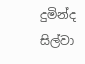දුමින්ද සිල්වා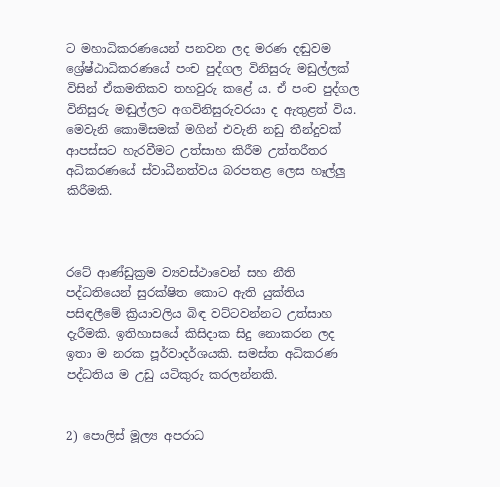ට මහාධිකරණයෙන් පනවන ලද මරණ දඬුවම ශ්‍රේෂ්ඨාධිකරණයේ පංච පුද්ගල විනිසුරු මඩුල්ලක් විසින් ඒකමතිකව තහවුරු කළේ ය. ඒ පංච පුද්ගල විනිසුරු මඬුල්ලට අගවිනිසුරුවරයා ද ඇතුළත් විය. මෙවැනි කොමිසමක් මගින් එවැනි නඩු තීන්දුවක් ආපස්සට හැරවීමට උත්සාහ කිරීම උත්තරීතර අධිකරණයේ ස්වාධීනත්වය බරපතළ ලෙස හෑල්ලු කිරීමකි.



රටේ ආණ්ඩුක්‍රම ව්‍යවස්ථාවෙන් සහ නීති පද්ධතියෙන් සුරක්ෂිත කොට ඇති යුක්තිය පසිඳලීමේ ක්‍රියාවලිය බිඳ වට්ටවන්නට උත්සාහ දැරීමකි. ඉතිහාසයේ කිසිදාක සිදු නොකරන ලද ඉතා ම නරක පූර්වාදර්ශයකි. සමස්ත අධිකරණ පද්ධතිය ම උඩු යටිකුරු කරලන්නකි.


2) පොලිස් මූල්‍ය අපරාධ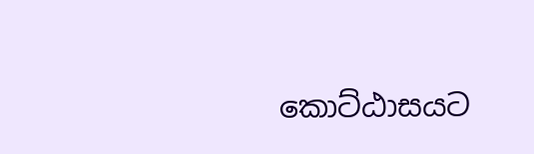කොට්ඨාසයට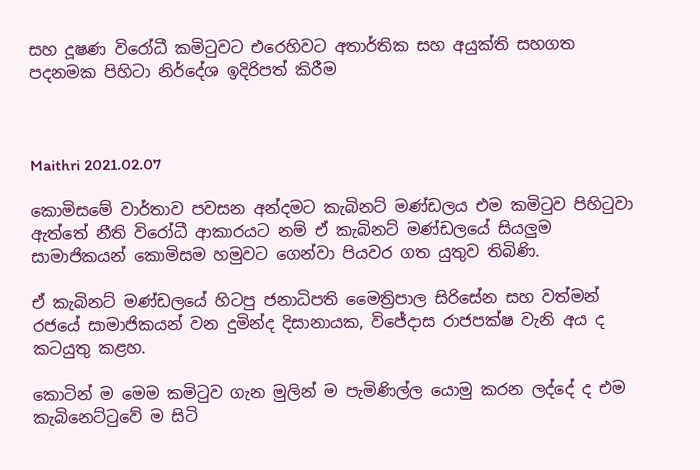සහ දූෂණ විරෝධී කමිටුවට එරෙහිවට අතාර්තික සහ අයුක්ති සහගත පදනමක පිහිටා නිර්දේශ ඉදිරිපත් කිරීම



Maithri 2021.02.07

කොමිසමේ වාර්තාව පවසන අන්දමට කැබිනට් මණ්ඩලය එම කමිටුව පිහිටුවා ඇත්තේ නීති විරෝධී ආකාරයට නම් ඒ කැබිනට් මණ්ඩලයේ සියලුම සාමාජිකයන් කොමිසම හමුවට ගෙන්වා පියවර ගත යුතුව තිබිණි.

ඒ කැබිනට් මණ්ඩලයේ හිටපු ජනාධිපති මෛත්‍රිපාල සිරිසේන සහ වත්මන් රජයේ සාමාජිකයන් වන දුමින්ද දිසානායක, විජේදාස රාජපක්ෂ වැනි අය ද කටයුතු කළහ.

කොටින් ම මෙම කමිටුව ගැන මුලින් ම පැමිණිල්ල යොමු කරන ලද්දේ ද එම කැබිනෙට්ටුවේ ම සිටි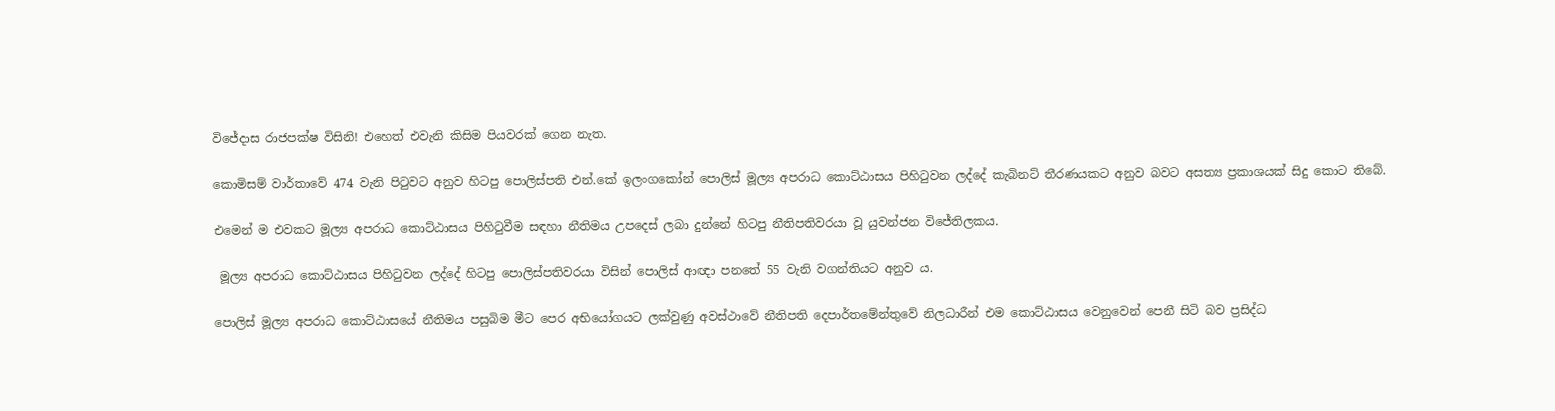විජේදාස රාජපක්ෂ විසිනි! එහෙත් එවැනි කිසිම පියවරක් ගෙන නැත.

කොමිසම් වාර්තාවේ 474 වැනි පිටුවට අනුව හිටපු පොලිස්පති එන්.කේ ඉලංගකෝන් පොලිස් මූල්‍ය අපරාධ කොට්ඨාසය පිහිටුවන ලද්දේ කැබිනට් තීරණයකට අනුව බවට අසත්‍ය ප්‍රකාශයක් සිදු කොට තිබේ.

එමෙන් ම එවකට මූල්‍ය අපරාධ කොට්ඨාසය පිහිටුවීම සඳහා නීතිමය උපදෙස් ලබා දුන්නේ හිටපු නීතිපතිවරයා වූ යුවන්ජන විජේතිලකය.

 මූල්‍ය අපරාධ කොට්ඨාසය පිහිටුවන ලද්දේ හිටපු පොලිස්පතිවරයා විසින් පොලිස් ආඥා පනතේ 55 වැනි වගන්තියට අනුව ය.

පොලිස් මූල්‍ය අපරාධ කොට්ඨාසයේ නීතිමය පසුබිම මීට පෙර අභියෝගයට ලක්වුණු අවස්ථාවේ නීතිපති දෙපාර්තමේන්තුවේ නිලධාරීන් එම කොට්ඨාසය වෙනුවෙන් පෙනී සිටි බව ප්‍රසිද්ධ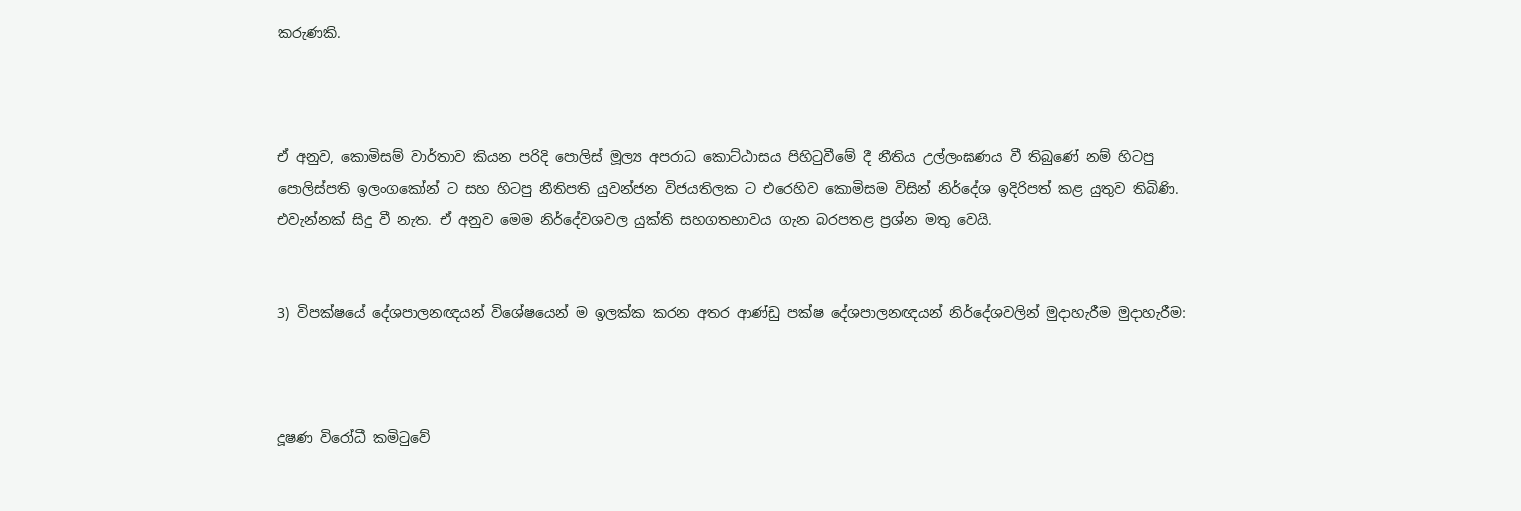කරුණකි.



ඒ අනුව, කොමිසම් වාර්තාව කියන පරිදි පොලිස් මූල්‍ය අපරාධ කොට්ඨාසය පිහිටුවීමේ දී නීතිය උල්ලංඝණය වී තිබුණේ නම් හිටපු පොලිස්පති ඉලංගකෝන් ට සහ හිටපු නීතිපති යුවන්ජන විජයතිලක ට එරෙහිව කොමිසම විසින් නිර්දේශ ඉදිරිපත් කළ යුතුව තිබිණි. එවැන්නක් සිදු වී නැත. ඒ අනුව මෙම නිර්දේවශවල යුක්ති සහගතභාවය ගැන බරපතළ ප්‍රශ්න මතු වෙයි.


3) විපක්ෂයේ දේශපාලනඥයන් විශේෂයෙන් ම ඉලක්ක කරන අතර ආණ්ඩු පක්ෂ දේශපාලනඥයන් නිර්දේශවලින් මුදාහැරීම මුදාහැරීම:



දූෂණ විරෝධී කමිටුවේ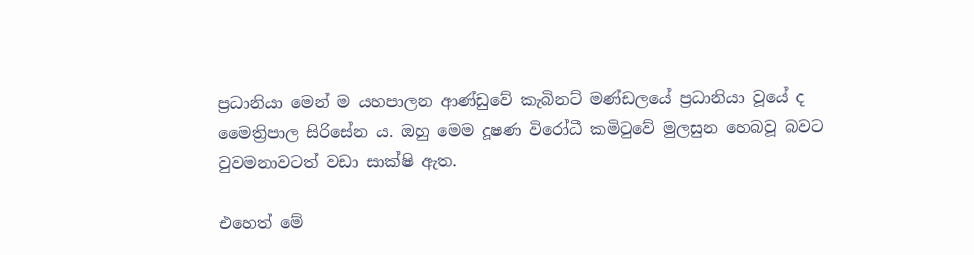ප්‍රධානියා මෙන් ම යහපාලන ආණ්ඩුවේ කැබිනට් මණ්ඩලයේ ප්‍රධානියා වූයේ ද මෛත්‍රිපාල සිරිසේන ය. ඔහු මෙම දූෂණ විරෝධී කමිටුවේ මුලසුන හෙබවූ බවට වුවමනාවටත් වඩා සාක්ෂි ඇත.

එහෙත් මේ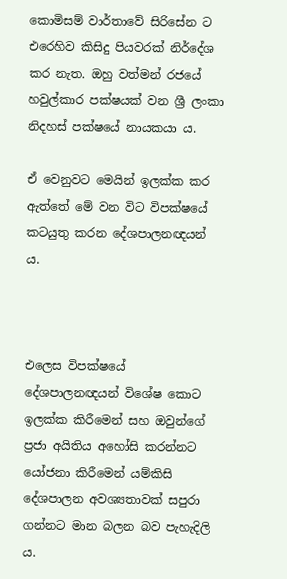කොමිසම් වාර්තාවේ සිරිසේන ට එරෙහිව කිසිදු පියවරක් නිර්දේශ කර නැත. ඔහු වත්මන් රජයේ හවුල්කාර පක්ෂයක් වන ශ්‍රී ලංකා නිදහස් පක්ෂයේ නායකයා ය.

ඒ වෙනුවට මෙයින් ඉලක්ක කර ඇත්තේ මේ වන විට විපක්ෂයේ කටයුතු කරන දේශපාලනඥයන් ය.



එලෙස විපක්ෂයේ දේශපාලනඥයන් විශේෂ කොට ඉලක්ක කිරීමෙන් සහ ඔවුන්ගේ ප්‍රජා අයිතිය අහෝසි කරන්නට යෝජනා කිරීමෙන් යම්කිසි දේශපාලන අවශ්‍යතාවක් සපුරා ගන්නට මාන බලන බව පැහැදිලි ය.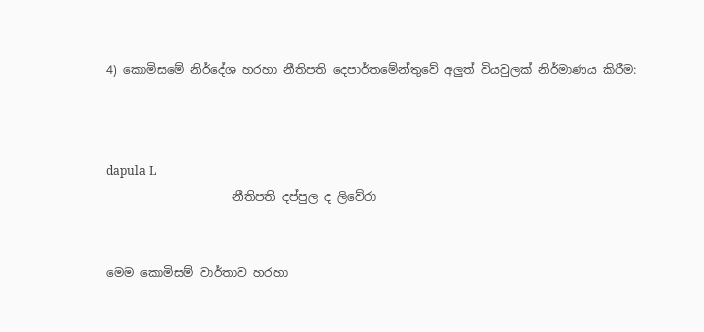4) කොමිසමේ නිර්දේශ හරහා නීතිපති දෙපාර්තමේන්තුවේ අලුත් වියවුලක් නිර්මාණය කිරීම:



dapula L
                     නීතිපති දප්පුල ද ලිවේරා


මෙම කොමිසම් වාර්තාව හරහා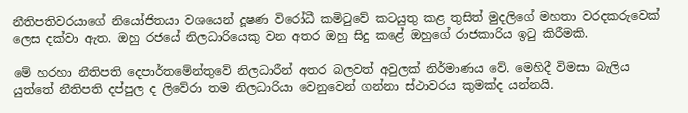නීතිපතිවරයාගේ නියෝජිතයා වශයෙන් දූෂණ විරෝධී කමිටුවේ කටයුතු කළ තුසිත් මුදලිගේ මහතා වරදකරුවෙක් ලෙස දක්වා ඇත. ඔහු රජයේ නිලධාරියෙකු වන අතර ඔහු සිදු කළේ ඔහුගේ රාජකාරිය ඉටු කිරීමකි.

මේ හරහා නීතිපති දෙපාර්තමේන්තුවේ නිලධාරීන් අතර බලවත් අවුලක් නිර්මාණය වේ. මෙහිදී විමසා බැලිය යුත්තේ නීතිපති දප්පුල ද ලිවේරා තම නිලධාරියා වෙනුවෙන් ගන්නා ස්ථාවරය කුමක්ද යන්නයි.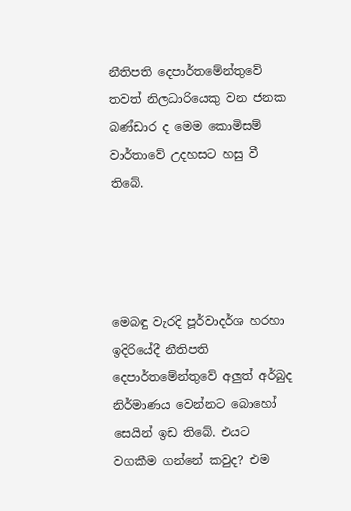නීතිපති දෙපාර්තමේන්තුවේ තවත් නිලධාරියෙකු වන ජනක බණ්ඩාර ද මෙම කොමිසම් වාර්තාවේ උදහසට හසු වී තිබේ.




මෙබඳු වැරදි පූර්වාදර්ශ හරහා ඉදිරියේදී නීතිපති දෙපාර්තමේන්තුවේ අලුත් අර්බුද නිර්මාණය වෙන්නට බොහෝ සෙයින් ඉඩ තිබේ. එයට වගකීම ගන්නේ කවුද? එම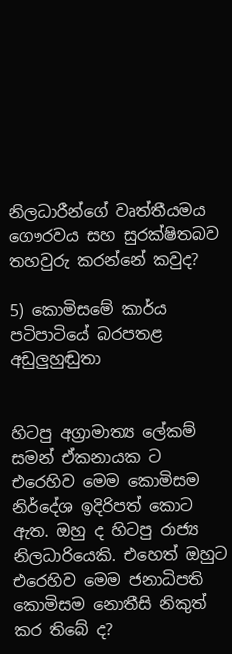නිලධාරීන්ගේ වෘත්තීයමය ගෞරවය සහ සුරක්ෂිතබව තහවුරු කරන්නේ කවුද?

5) කොමිසමේ කාර්ය පටිපාටියේ බරපතළ අඩුලුහුඬුතා


හිටපු අග්‍රාමාත්‍ය ලේකම් සමන් ඒකනායක ට එරෙහිව මෙම කොමිසම නිර්දේශ ඉදිරිපත් කොට ඇත. ඔහු ද හිටපු රාජ්‍ය නිලධාරියෙකි. එහෙත් ඔහුට එරෙහිව මෙම ජනාධිපති කොමිසම නොතීසි නිකුත් කර තිබේ ද?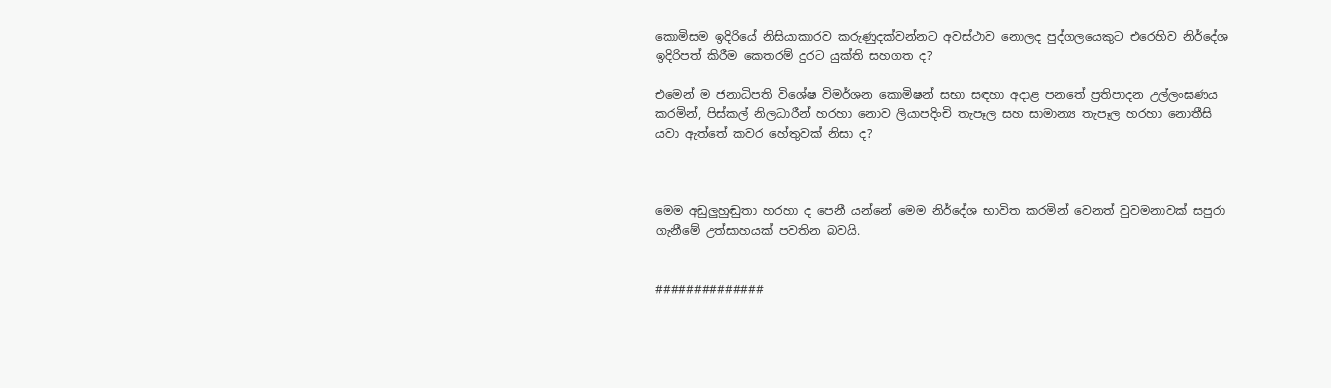කොමිසම ඉදිරියේ නිසියාකාරව කරුණුදක්වන්නට අවස්ථාව නොලද පුද්ගලයෙකුට එරෙහිව නිර්දේශ ඉදිරිපත් කිරීම කෙතරම් දුරට යුක්ති සහගත ද?

එමෙන් ම ජනාධිපති විශේෂ විමර්ශන කොමිෂන් සභා සඳහා අදාළ පනතේ ප්‍රතිපාදන උල්ලංඝණය කරමින්, පිස්කල් නිලධාරීන් හරහා නොව ලියාපදිංචි තැපෑල සහ සාමාන්‍ය තැපෑල හරහා නොතීසි යවා ඇත්තේ කවර හේතුවක් නිසා ද?



මෙම අඩුලුහුඬුතා හරහා ද පෙනී යන්නේ මෙම නිර්දේශ භාවිත කරමින් වෙනත් වුවමනාවක් සපුරා ගැනීමේ උත්සාහයක් පවතින බවයි.


##############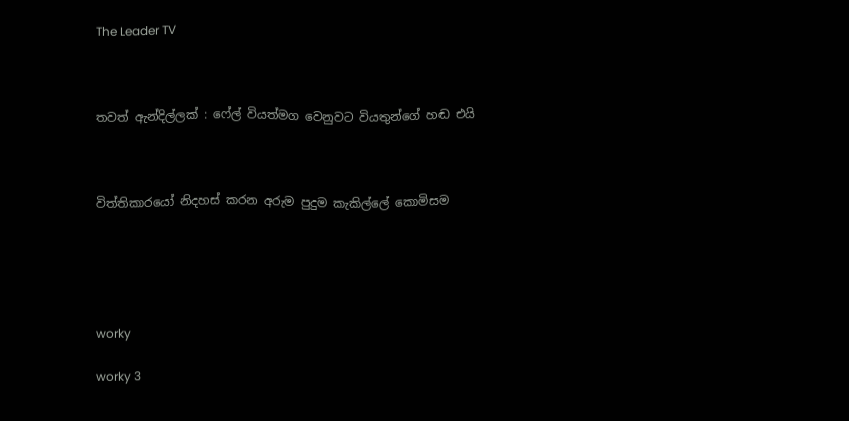The Leader TV



තවත් ඇන්දිල්ලක් : ෆේල් වියත්මග වෙනුවට වියතුන්ගේ හඬ එයි



විත්තිකාරයෝ නිදහස් කරන අරුම පුදුම කැකිල්ලේ කොමිසම





worky

worky 3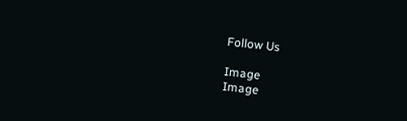Follow Us

Image
Image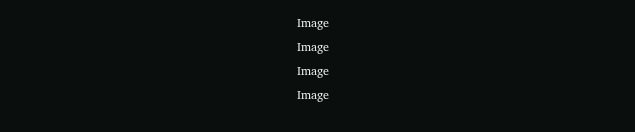Image
Image
Image
Image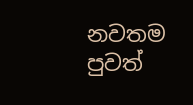නවතම පුවත්